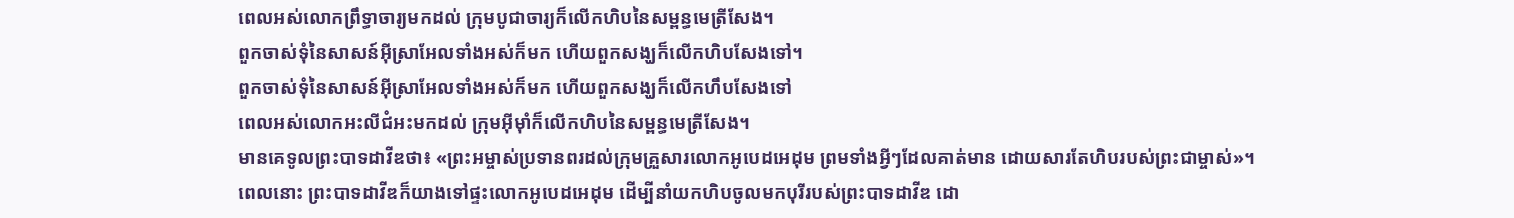ពេលអស់លោកព្រឹទ្ធាចារ្យមកដល់ ក្រុមបូជាចារ្យក៏លើកហិបនៃសម្ពន្ធមេត្រីសែង។
ពួកចាស់ទុំនៃសាសន៍អ៊ីស្រាអែលទាំងអស់ក៏មក ហើយពួកសង្ឃក៏លើកហិបសែងទៅ។
ពួកចាស់ទុំនៃសាសន៍អ៊ីស្រាអែលទាំងអស់ក៏មក ហើយពួកសង្ឃក៏លើកហឹបសែងទៅ
ពេលអស់លោកអះលីជំអះមកដល់ ក្រុមអ៊ីមុាំក៏លើកហិបនៃសម្ពន្ធមេត្រីសែង។
មានគេទូលព្រះបាទដាវីឌថា៖ «ព្រះអម្ចាស់ប្រទានពរដល់ក្រុមគ្រួសារលោកអូបេដអេដុម ព្រមទាំងអ្វីៗដែលគាត់មាន ដោយសារតែហិបរបស់ព្រះជាម្ចាស់»។ ពេលនោះ ព្រះបាទដាវីឌក៏យាងទៅផ្ទះលោកអូបេដអេដុម ដើម្បីនាំយកហិបចូលមកបុរីរបស់ព្រះបាទដាវីឌ ដោ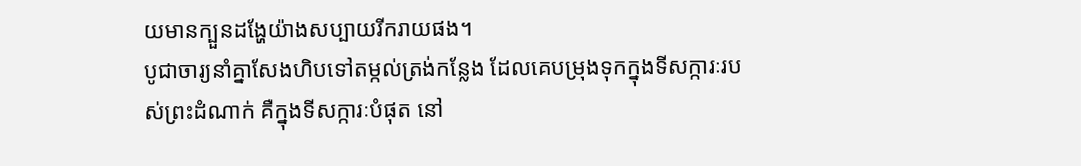យមានក្បួនដង្ហែយ៉ាងសប្បាយរីករាយផង។
បូជាចារ្យនាំគ្នាសែងហិបទៅតម្កល់ត្រង់កន្លែង ដែលគេបម្រុងទុកក្នុងទីសក្ការៈរបស់ព្រះដំណាក់ គឺក្នុងទីសក្ការៈបំផុត នៅ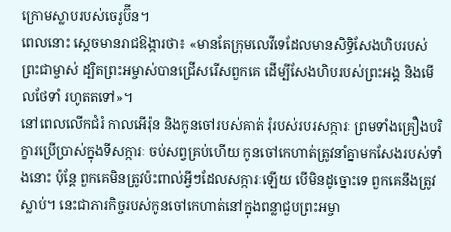ក្រោមស្លាបរបស់ចេរូប៊ីន។
ពេលនោះ ស្ដេចមានរាជឱង្ការថា៖ «មានតែក្រុមលេវីទេដែលមានសិទ្ធិសែងហិបរបស់ព្រះជាម្ចាស់ ដ្បិតព្រះអម្ចាស់បានជ្រើសរើសពួកគេ ដើម្បីសែងហិបរបស់ព្រះអង្គ និងមើលថែទាំ រហូតតទៅ»។
នៅពេលលើកជំរំ កាលអើរ៉ុន និងកូនចៅរបស់គាត់ រុំរបស់របរសក្ការៈ ព្រមទាំងគ្រឿងបរិក្ខារប្រើប្រាស់ក្នុងទីសក្ការៈ ចប់សព្វគ្រប់ហើយ កូនចៅកេហាត់ត្រូវនាំគ្នាមកសែងរបស់ទាំងនោះ ប៉ុន្តែ ពួកគេមិនត្រូវប៉ះពាល់អ្វីៗដែលសក្ការៈឡើយ បើមិនដូច្នោះទេ ពួកគេនឹងត្រូវស្លាប់។ នេះជាភារកិច្ចរបស់កូនចៅកេហាត់នៅក្នុងពន្លាជួបព្រះអម្ចា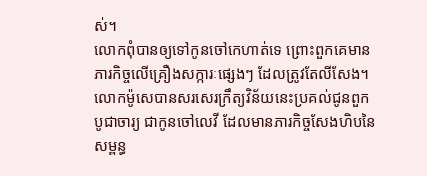ស់។
លោកពុំបានឲ្យទៅកូនចៅកេហាត់ទេ ព្រោះពួកគេមានភារកិច្ចលើគ្រឿងសក្ការៈផ្សេងៗ ដែលត្រូវតែលីសែង។
លោកម៉ូសេបានសរសេរក្រឹត្យវិន័យនេះប្រគល់ជូនពួកបូជាចារ្យ ជាកូនចៅលេវី ដែលមានភារកិច្ចសែងហិបនៃសម្ពន្ធ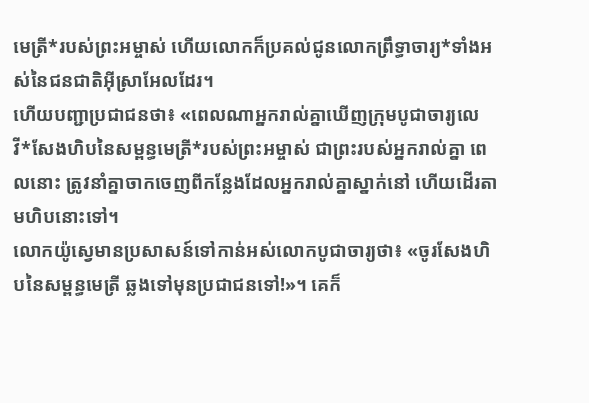មេត្រី*របស់ព្រះអម្ចាស់ ហើយលោកក៏ប្រគល់ជូនលោកព្រឹទ្ធាចារ្យ*ទាំងអស់នៃជនជាតិអ៊ីស្រាអែលដែរ។
ហើយបញ្ជាប្រជាជនថា៖ «ពេលណាអ្នករាល់គ្នាឃើញក្រុមបូជាចារ្យលេវី*សែងហិបនៃសម្ពន្ធមេត្រី*របស់ព្រះអម្ចាស់ ជាព្រះរបស់អ្នករាល់គ្នា ពេលនោះ ត្រូវនាំគ្នាចាកចេញពីកន្លែងដែលអ្នករាល់គ្នាស្នាក់នៅ ហើយដើរតាមហិបនោះទៅ។
លោកយ៉ូស្វេមានប្រសាសន៍ទៅកាន់អស់លោកបូជាចារ្យថា៖ «ចូរសែងហិបនៃសម្ពន្ធមេត្រី ឆ្លងទៅមុនប្រជាជនទៅ!»។ គេក៏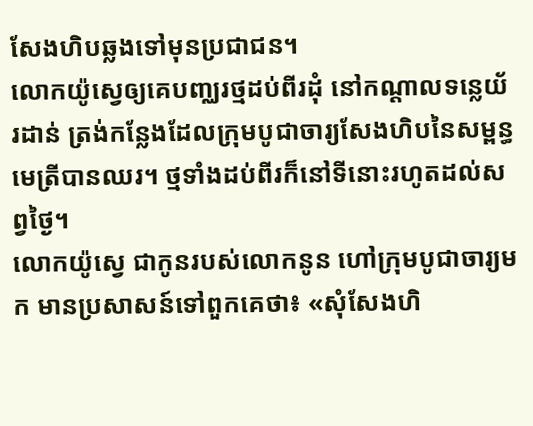សែងហិបឆ្លងទៅមុនប្រជាជន។
លោកយ៉ូស្វេឲ្យគេបញ្ឈរថ្មដប់ពីរដុំ នៅកណ្ដាលទន្លេយ័រដាន់ ត្រង់កន្លែងដែលក្រុមបូជាចារ្យសែងហិបនៃសម្ពន្ធមេត្រីបានឈរ។ ថ្មទាំងដប់ពីរក៏នៅទីនោះរហូតដល់សព្វថ្ងៃ។
លោកយ៉ូស្វេ ជាកូនរបស់លោកនូន ហៅក្រុមបូជាចារ្យមក មានប្រសាសន៍ទៅពួកគេថា៖ «សុំសែងហិ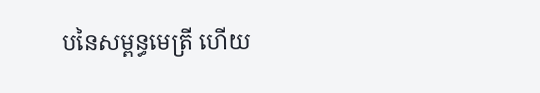បនៃសម្ពន្ធមេត្រី ហើយ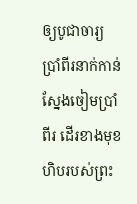ឲ្យបូជាចារ្យប្រាំពីរនាក់កាន់ស្នែងចៀមប្រាំពីរ ដើរខាងមុខហិបរបស់ព្រះ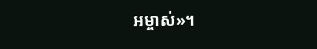អម្ចាស់»។